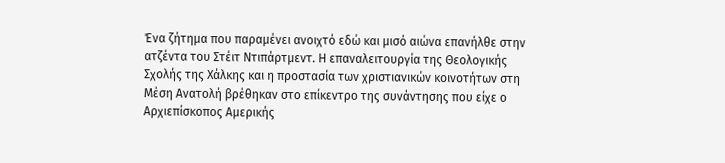Ένα ζήτημα που παραμένει ανοιχτό εδώ και μισό αιώνα επανήλθε στην ατζέντα του Στέιτ Ντιπάρτμεντ. Η επαναλειτουργία της Θεολογικής Σχολής της Χάλκης και η προστασία των χριστιανικών κοινοτήτων στη Μέση Ανατολή βρέθηκαν στο επίκεντρο της συνάντησης που είχε ο Αρχιεπίσκοπος Αμερικής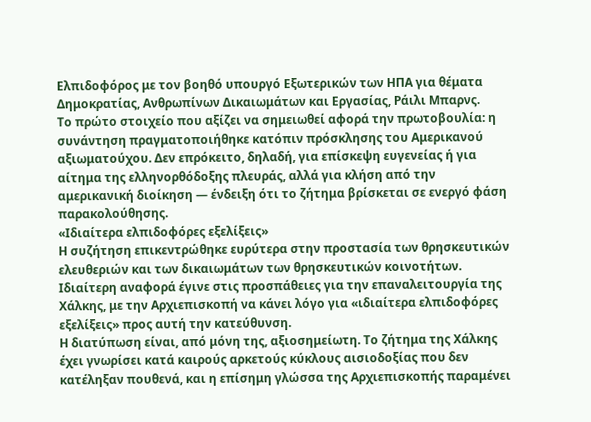Ελπιδοφόρος με τον βοηθό υπουργό Εξωτερικών των ΗΠΑ για θέματα Δημοκρατίας, Ανθρωπίνων Δικαιωμάτων και Εργασίας, Ράιλι Μπαρνς.
Το πρώτο στοιχείο που αξίζει να σημειωθεί αφορά την πρωτοβουλία: η συνάντηση πραγματοποιήθηκε κατόπιν πρόσκλησης του Αμερικανού αξιωματούχου. Δεν επρόκειτο, δηλαδή, για επίσκεψη ευγενείας ή για αίτημα της ελληνορθόδοξης πλευράς, αλλά για κλήση από την αμερικανική διοίκηση — ένδειξη ότι το ζήτημα βρίσκεται σε ενεργό φάση παρακολούθησης.
«Ιδιαίτερα ελπιδοφόρες εξελίξεις»
Η συζήτηση επικεντρώθηκε ευρύτερα στην προστασία των θρησκευτικών ελευθεριών και των δικαιωμάτων των θρησκευτικών κοινοτήτων. Ιδιαίτερη αναφορά έγινε στις προσπάθειες για την επαναλειτουργία της Χάλκης, με την Αρχιεπισκοπή να κάνει λόγο για «ιδιαίτερα ελπιδοφόρες εξελίξεις» προς αυτή την κατεύθυνση.
Η διατύπωση είναι, από μόνη της, αξιοσημείωτη. Το ζήτημα της Χάλκης έχει γνωρίσει κατά καιρούς αρκετούς κύκλους αισιοδοξίας που δεν κατέληξαν πουθενά, και η επίσημη γλώσσα της Αρχιεπισκοπής παραμένει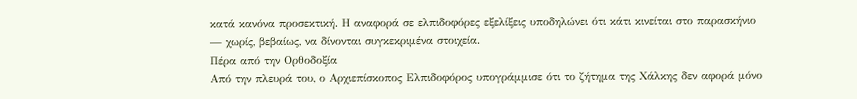κατά κανόνα προσεκτική. Η αναφορά σε ελπιδοφόρες εξελίξεις υποδηλώνει ότι κάτι κινείται στο παρασκήνιο — χωρίς, βεβαίως, να δίνονται συγκεκριμένα στοιχεία.
Πέρα από την Ορθοδοξία
Από την πλευρά του, ο Αρχιεπίσκοπος Ελπιδοφόρος υπογράμμισε ότι το ζήτημα της Χάλκης δεν αφορά μόνο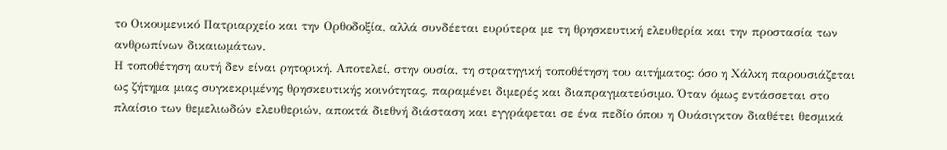το Οικουμενικό Πατριαρχείο και την Ορθοδοξία, αλλά συνδέεται ευρύτερα με τη θρησκευτική ελευθερία και την προστασία των ανθρωπίνων δικαιωμάτων.
Η τοποθέτηση αυτή δεν είναι ρητορική. Αποτελεί, στην ουσία, τη στρατηγική τοποθέτηση του αιτήματος: όσο η Χάλκη παρουσιάζεται ως ζήτημα μιας συγκεκριμένης θρησκευτικής κοινότητας, παραμένει διμερές και διαπραγματεύσιμο. Όταν όμως εντάσσεται στο πλαίσιο των θεμελιωδών ελευθεριών, αποκτά διεθνή διάσταση και εγγράφεται σε ένα πεδίο όπου η Ουάσιγκτον διαθέτει θεσμικά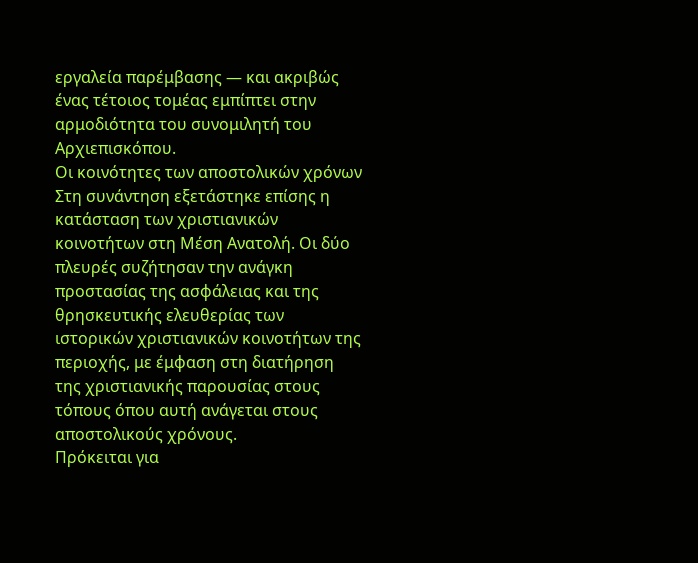εργαλεία παρέμβασης — και ακριβώς ένας τέτοιος τομέας εμπίπτει στην αρμοδιότητα του συνομιλητή του Αρχιεπισκόπου.
Οι κοινότητες των αποστολικών χρόνων
Στη συνάντηση εξετάστηκε επίσης η κατάσταση των χριστιανικών κοινοτήτων στη Μέση Ανατολή. Οι δύο πλευρές συζήτησαν την ανάγκη προστασίας της ασφάλειας και της θρησκευτικής ελευθερίας των ιστορικών χριστιανικών κοινοτήτων της περιοχής, με έμφαση στη διατήρηση της χριστιανικής παρουσίας στους τόπους όπου αυτή ανάγεται στους αποστολικούς χρόνους.
Πρόκειται για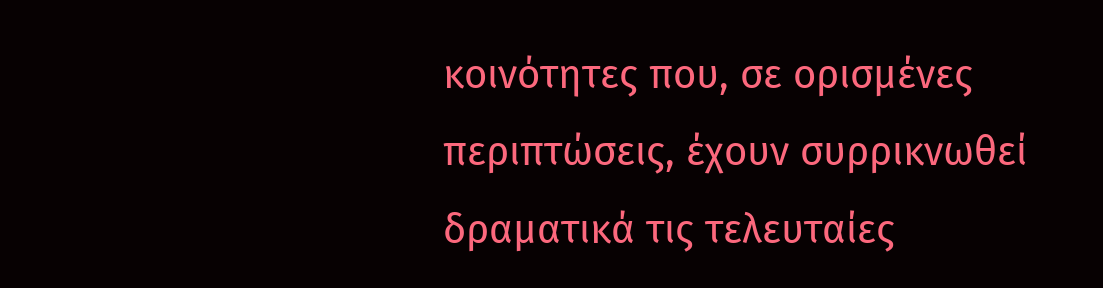κοινότητες που, σε ορισμένες περιπτώσεις, έχουν συρρικνωθεί δραματικά τις τελευταίες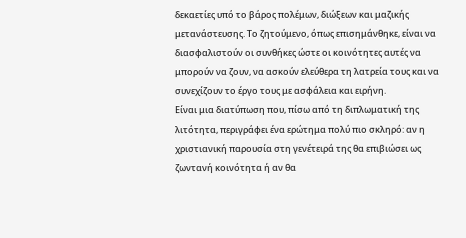δεκαετίες υπό το βάρος πολέμων, διώξεων και μαζικής μετανάστευσης. Το ζητούμενο, όπως επισημάνθηκε, είναι να διασφαλιστούν οι συνθήκες ώστε οι κοινότητες αυτές να μπορούν να ζουν, να ασκούν ελεύθερα τη λατρεία τους και να συνεχίζουν το έργο τους με ασφάλεια και ειρήνη.
Είναι μια διατύπωση που, πίσω από τη διπλωματική της λιτότητα, περιγράφει ένα ερώτημα πολύ πιο σκληρό: αν η χριστιανική παρουσία στη γενέτειρά της θα επιβιώσει ως ζωντανή κοινότητα ή αν θα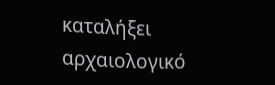καταλήξει αρχαιολογικό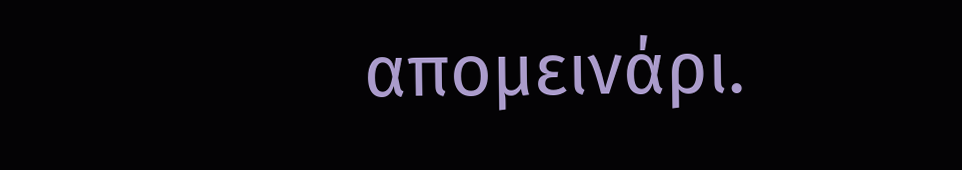απομεινάρι.